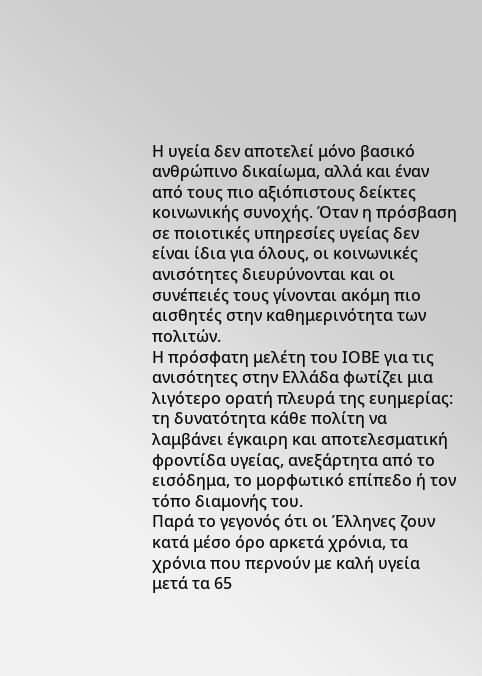Η υγεία δεν αποτελεί μόνο βασικό ανθρώπινο δικαίωμα, αλλά και έναν από τους πιο αξιόπιστους δείκτες κοινωνικής συνοχής. Όταν η πρόσβαση σε ποιοτικές υπηρεσίες υγείας δεν είναι ίδια για όλους, οι κοινωνικές ανισότητες διευρύνονται και οι συνέπειές τους γίνονται ακόμη πιο αισθητές στην καθημερινότητα των πολιτών.
Η πρόσφατη μελέτη του ΙΟΒΕ για τις ανισότητες στην Ελλάδα φωτίζει μια λιγότερο ορατή πλευρά της ευημερίας: τη δυνατότητα κάθε πολίτη να λαμβάνει έγκαιρη και αποτελεσματική φροντίδα υγείας, ανεξάρτητα από το εισόδημα, το μορφωτικό επίπεδο ή τον τόπο διαμονής του.
Παρά το γεγονός ότι οι Έλληνες ζουν κατά μέσο όρο αρκετά χρόνια, τα χρόνια που περνούν με καλή υγεία μετά τα 65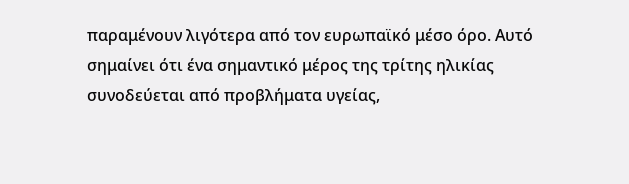παραμένουν λιγότερα από τον ευρωπαϊκό μέσο όρο. Αυτό σημαίνει ότι ένα σημαντικό μέρος της τρίτης ηλικίας συνοδεύεται από προβλήματα υγείας,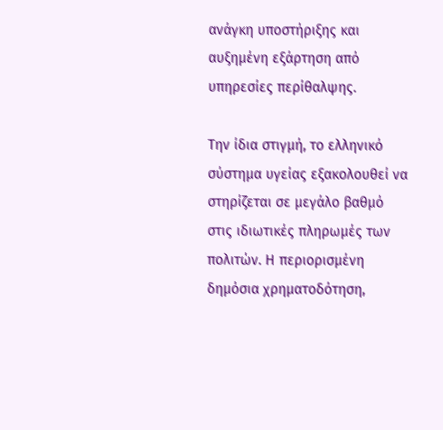ανάγκη υποστήριξης και αυξημένη εξάρτηση από υπηρεσίες περίθαλψης.

Την ίδια στιγμή, το ελληνικό σύστημα υγείας εξακολουθεί να στηρίζεται σε μεγάλο βαθμό στις ιδιωτικές πληρωμές των πολιτών. Η περιορισμένη δημόσια χρηματοδότηση,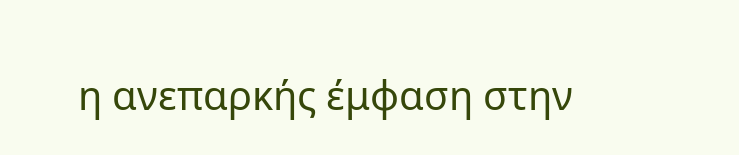η ανεπαρκής έμφαση στην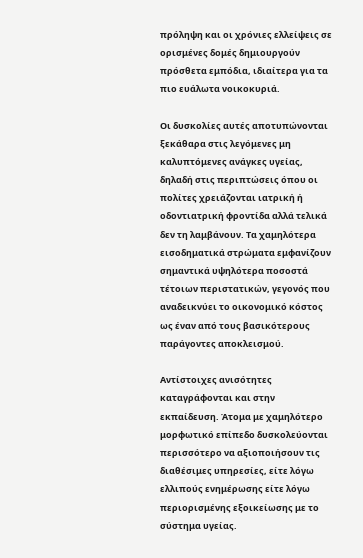πρόληψη και οι χρόνιες ελλείψεις σε ορισμένες δομές δημιουργούν πρόσθετα εμπόδια, ιδιαίτερα για τα πιο ευάλωτα νοικοκυριά.

Οι δυσκολίες αυτές αποτυπώνονται ξεκάθαρα στις λεγόμενες μη καλυπτόμενες ανάγκες υγείας, δηλαδή στις περιπτώσεις όπου οι πολίτες χρειάζονται ιατρική ή οδοντιατρική φροντίδα αλλά τελικά δεν τη λαμβάνουν. Τα χαμηλότερα εισοδηματικά στρώματα εμφανίζουν σημαντικά υψηλότερα ποσοστά τέτοιων περιστατικών, γεγονός που αναδεικνύει το οικονομικό κόστος ως έναν από τους βασικότερους παράγοντες αποκλεισμού.

Αντίστοιχες ανισότητες καταγράφονται και στην εκπαίδευση. Άτομα με χαμηλότερο μορφωτικό επίπεδο δυσκολεύονται περισσότερο να αξιοποιήσουν τις διαθέσιμες υπηρεσίες, είτε λόγω ελλιπούς ενημέρωσης είτε λόγω περιορισμένης εξοικείωσης με το σύστημα υγείας.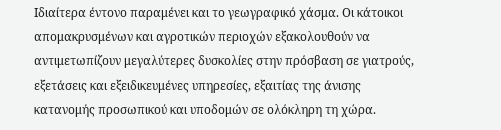Ιδιαίτερα έντονο παραμένει και το γεωγραφικό χάσμα. Οι κάτοικοι απομακρυσμένων και αγροτικών περιοχών εξακολουθούν να αντιμετωπίζουν μεγαλύτερες δυσκολίες στην πρόσβαση σε γιατρούς, εξετάσεις και εξειδικευμένες υπηρεσίες, εξαιτίας της άνισης κατανομής προσωπικού και υποδομών σε ολόκληρη τη χώρα.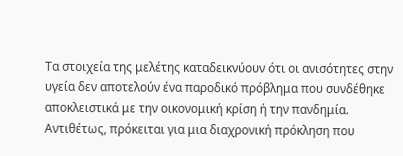Τα στοιχεία της μελέτης καταδεικνύουν ότι οι ανισότητες στην υγεία δεν αποτελούν ένα παροδικό πρόβλημα που συνδέθηκε αποκλειστικά με την οικονομική κρίση ή την πανδημία. Αντιθέτως, πρόκειται για μια διαχρονική πρόκληση που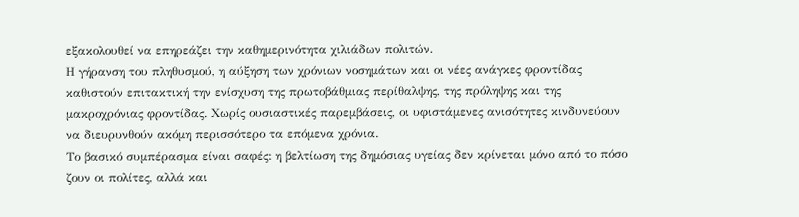εξακολουθεί να επηρεάζει την καθημερινότητα χιλιάδων πολιτών.
Η γήρανση του πληθυσμού, η αύξηση των χρόνιων νοσημάτων και οι νέες ανάγκες φροντίδας καθιστούν επιτακτική την ενίσχυση της πρωτοβάθμιας περίθαλψης, της πρόληψης και της μακροχρόνιας φροντίδας. Χωρίς ουσιαστικές παρεμβάσεις, οι υφιστάμενες ανισότητες κινδυνεύουν να διευρυνθούν ακόμη περισσότερο τα επόμενα χρόνια.
Το βασικό συμπέρασμα είναι σαφές: η βελτίωση της δημόσιας υγείας δεν κρίνεται μόνο από το πόσο ζουν οι πολίτες, αλλά και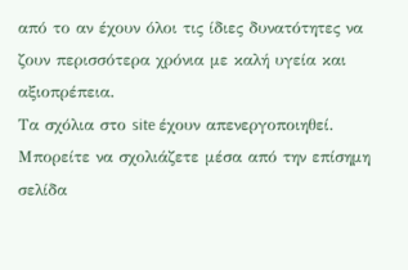από το αν έχουν όλοι τις ίδιες δυνατότητες να ζουν περισσότερα χρόνια με καλή υγεία και αξιοπρέπεια.
Tα σχόλια στο site έχουν απενεργοποιηθεί. Μπορείτε να σχολιάζετε μέσα από την επίσημη σελίδα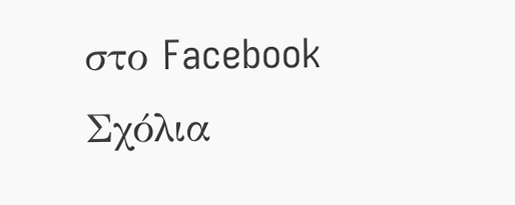στο Facebook
Σχόλια